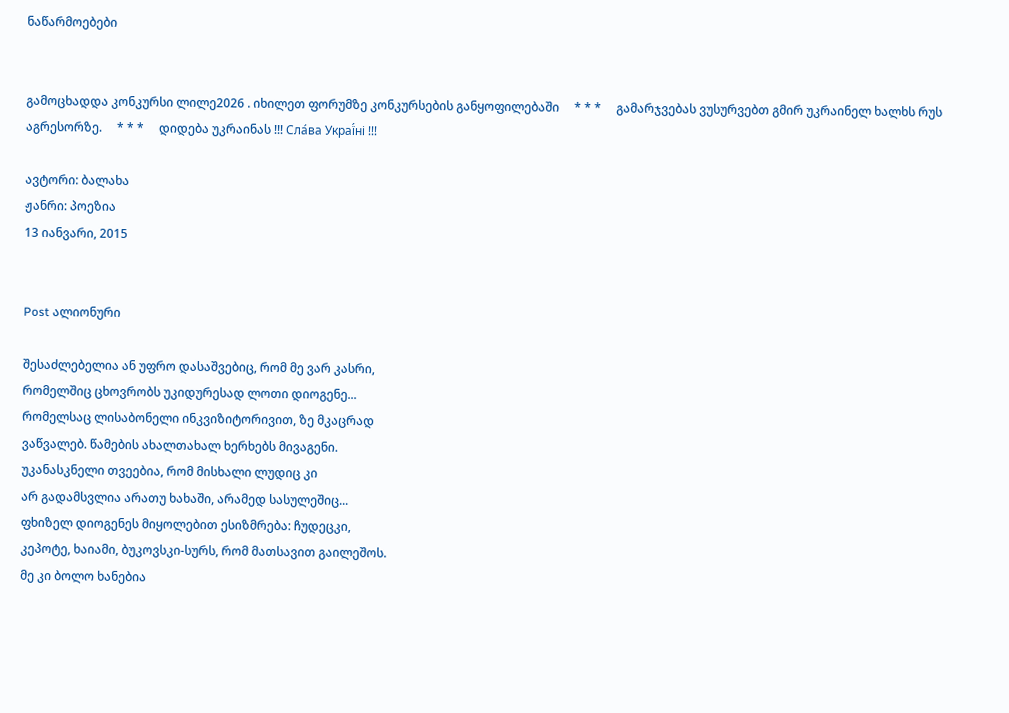ნაწარმოებები


გამოცხადდა კონკურსი ლილე2026 . იხილეთ ფორუმზე კონკურსების განყოფილებაში     * * *     გამარჯვებას ვუსურვებთ გმირ უკრაინელ ხალხს რუს აგრესორზე.     * * *     დიდება უკრაინას !!! Сла́ва Украї́ні !!!

ავტორი: ბალახა
ჟანრი: პოეზია
13 იანვარი, 2015


Post ალიონური

შესაძლებელია ან უფრო დასაშვებიც, რომ მე ვარ კასრი,
რომელშიც ცხოვრობს უკიდურესად ლოთი დიოგენე...
რომელსაც ლისაბონელი ინკვიზიტორივით, ზე მკაცრად
ვაწვალებ. წამების ახალთახალ ხერხებს მივაგენი.
უკანასკნელი თვეებია, რომ მისხალი ლუდიც კი
არ გადამსვლია არათუ ხახაში, არამედ სასულეშიც...
ფხიზელ დიოგენეს მიყოლებით ესიზმრება: ჩუდეცკი,
კეპოტე, ხაიამი, ბუკოვსკი-სურს, რომ მათსავით გაილეშოს.
მე კი ბოლო ხანებია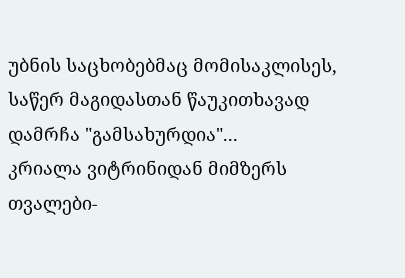უბნის საცხობებმაც მომისაკლისეს,
საწერ მაგიდასთან წაუკითხავად დამრჩა "გამსახურდია"...
კრიალა ვიტრინიდან მიმზერს თვალები-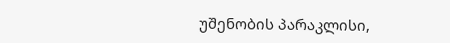უშენობის პარაკლისი,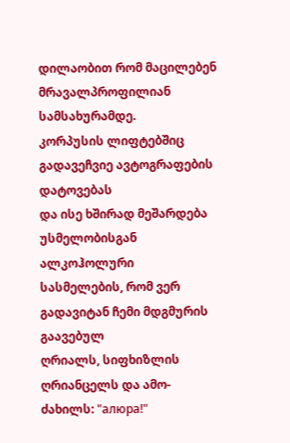დილაობით რომ მაცილებენ მრავალპროფილიან სამსახურამდე.
კორპუსის ლიფტებშიც გადავეჩვიე ავტოგრაფების დატოვებას
და ისე ხშირად მეშარდება უსმელობისგან ალკოჰოლური
სასმელების, რომ ვერ გადავიტან ჩემი მდგმურის გაავებულ
ღრიალს, სიფხიზლის ღრიანცელს და ამო-ძახილს: "алюра!"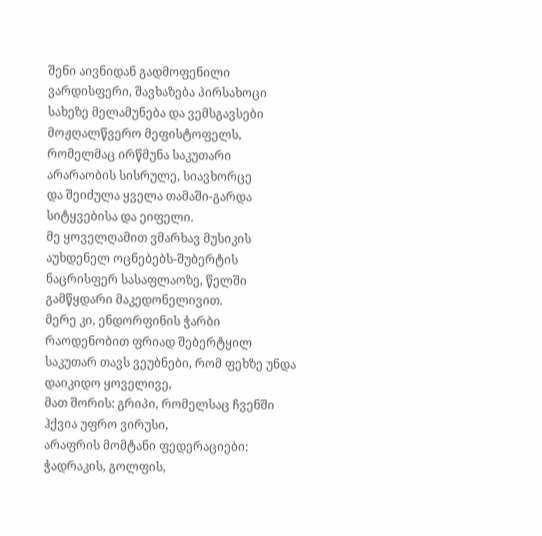შენი აივნიდან გადმოფენილი ვარდისფერი, შავხაზება პირსახოცი
სახეზე მელამუნება და ვემსგავსები მოჟღალწვერო მეფისტოფელს,
რომელმაც ირწმუნა საკუთარი არარაობის სისრულე, სიავხორცე
და შეიძულა ყველა თამაში-გარდა სიტყვებისა და ეიფელი.
მე ყოველღამით ვმარხავ მუსიკის აუხდენელ ოცნებებს-შუბერტის
ნაცრისფერ სასაფლაოზე, წელში გამწყდარი მაკედონელივით.
მერე კი, ენდორფინის ჭარბი რაოდენობით ფრიად შებერტყილ
საკუთარ თავს ვეუბნები, რომ ფეხზე უნდა დაიკიდო ყოველივე,
მათ შორის: გრიპი, რომელსაც ჩვენში ჰქვია უფრო ვირუსი,
არაფრის მომტანი ფედერაციები: ჭადრაკის, გოლფის,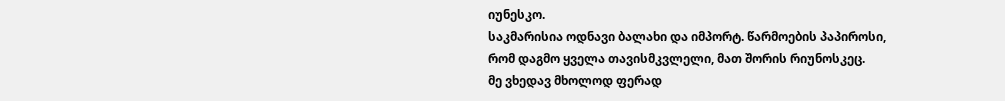იუნესკო.
საკმარისია ოდნავი ბალახი და იმპორტ. წარმოების პაპიროსი,
რომ დაგმო ყველა თავისმკვლელი, მათ შორის რიუნოსკეც.
მე ვხედავ მხოლოდ ფერად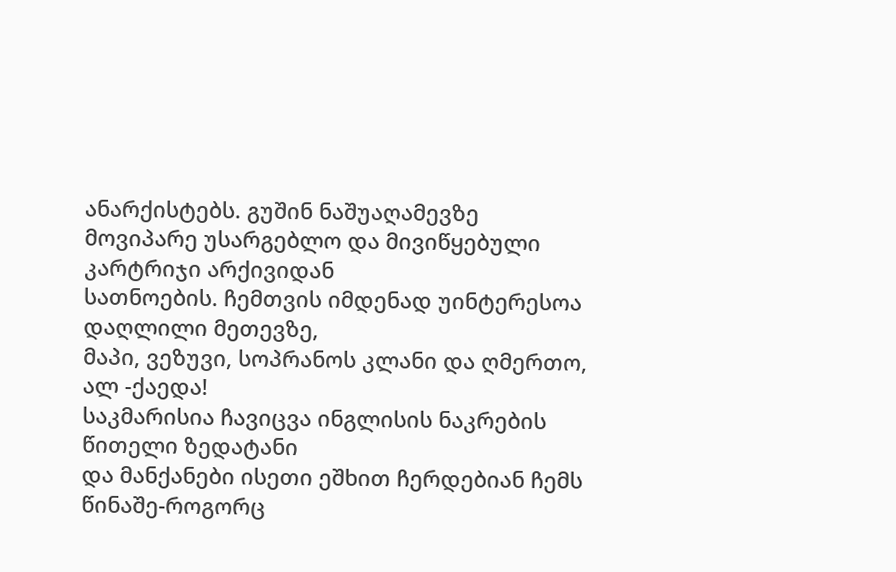ანარქისტებს. გუშინ ნაშუაღამევზე
მოვიპარე უსარგებლო და მივიწყებული კარტრიჯი არქივიდან
სათნოების. ჩემთვის იმდენად უინტერესოა დაღლილი მეთევზე,
მაპი, ვეზუვი, სოპრანოს კლანი და ღმერთო, ალ -ქაედა!
საკმარისია ჩავიცვა ინგლისის ნაკრების წითელი ზედატანი
და მანქანები ისეთი ეშხით ჩერდებიან ჩემს წინაშე-როგორც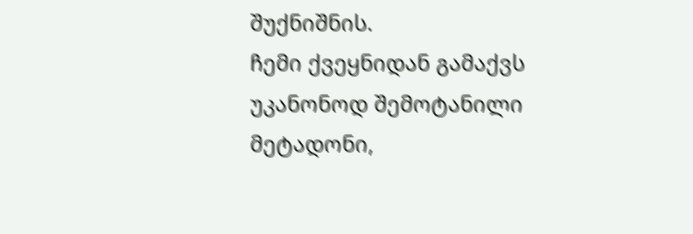შუქნიშნის.
ჩემი ქვეყნიდან გამაქვს უკანონოდ შემოტანილი მეტადონი,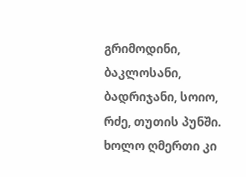გრიმოდინი, ბაკლოსანი, ბადრიჯანი, სოიო, რძე, თუთის პუნში.
ხოლო ღმერთი კი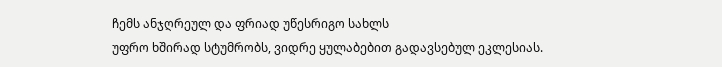ჩემს ანჯღრეულ და ფრიად უწესრიგო სახლს
უფრო ხშირად სტუმრობს, ვიდრე ყულაბებით გადავსებულ ეკლესიას.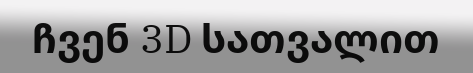ჩვენ 3D სათვალით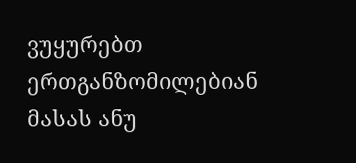ვუყურებთ ერთგანზომილებიან მასას ანუ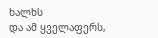ხალხს
და ამ ყველაფერს,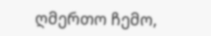ღმერთო ჩემო,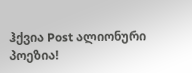ჰქვია Post ალიონური პოეზია!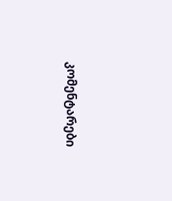კომენტარები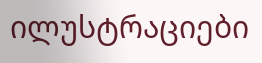ილუსტრაციები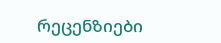რეცენზიები